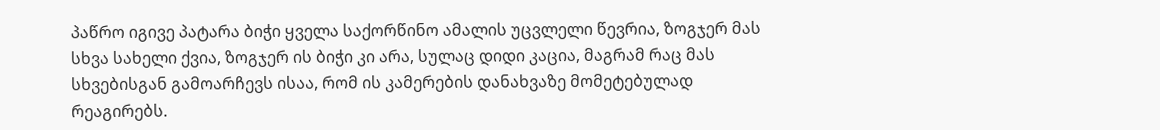პაწრო იგივე პატარა ბიჭი ყველა საქორწინო ამალის უცვლელი წევრია, ზოგჯერ მას სხვა სახელი ქვია, ზოგჯერ ის ბიჭი კი არა, სულაც დიდი კაცია, მაგრამ რაც მას სხვებისგან გამოარჩევს ისაა, რომ ის კამერების დანახვაზე მომეტებულად რეაგირებს.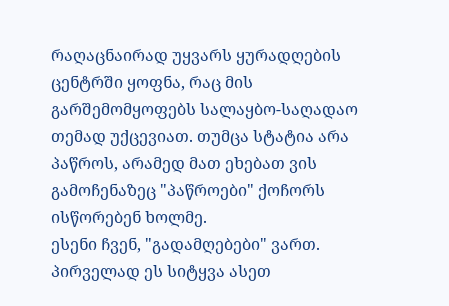რაღაცნაირად უყვარს ყურადღების ცენტრში ყოფნა, რაც მის გარშემომყოფებს სალაყბო-საღადაო თემად უქცევიათ. თუმცა სტატია არა პაწროს, არამედ მათ ეხებათ ვის გამოჩენაზეც "პაწროები" ქოჩორს ისწორებენ ხოლმე.
ესენი ჩვენ, "გადამღებები" ვართ.
პირველად ეს სიტყვა ასეთ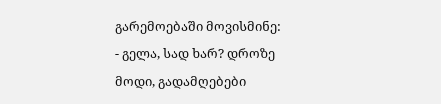გარემოებაში მოვისმინე:
- გელა, სად ხარ? დროზე მოდი, გადამღებები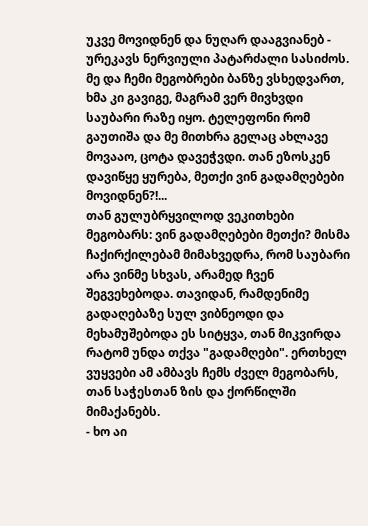უკვე მოვიდნენ და ნუღარ დააგვიანებ - ურეკავს ნერვიული პატარძალი სასიძოს.
მე და ჩემი მეგობრები ბანზე ვსხედვართ, ხმა კი გავიგე, მაგრამ ვერ მივხვდი საუბარი რაზე იყო. ტელეფონი რომ გაუთიშა და მე მითხრა გელაც ახლავე მოვააო, ცოტა დავეჭვდი. თან ეზოსკენ დავიწყე ყურება, მეთქი ვინ გადამღებები მოვიდნენ?!...
თან გულუბრყვილოდ ვეკითხები მეგობარს: ვინ გადამღებები მეთქი? მისმა ჩაქირქილებამ მიმახვედრა, რომ საუბარი არა ვინმე სხვას, არამედ ჩვენ შეგვეხებოდა. თავიდან, რამდენიმე გადაღებაზე სულ ვიბნეოდი და მეხამუშებოდა ეს სიტყვა, თან მიკვირდა რატომ უნდა თქვა "გადამღები". ერთხელ ვუყვები ამ ამბავს ჩემს ძველ მეგობარს, თან საჭესთან ზის და ქორწილში მიმაქანებს.
- ხო აი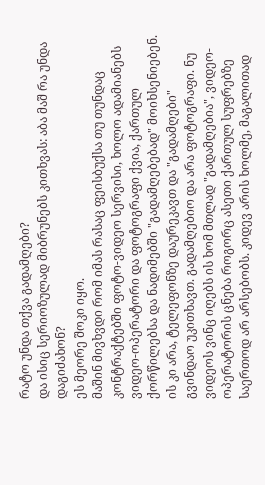რატო უნდა თქვა გადამღები?
და ისიც სერიოზულად მიბრუნებს კითხვას: აბა მაშ რა უნდა დაგიძახონ?
ეს მეორე შოკი იყო.
მაშინ მივხვდი რომ იმას რასაც ფეისბუქსა თუ თუნდაც კონტრაქტებში ფოტო-ვიდეო სერვისი, ხოლო ადამიანებს ვიდეო-ოპერატორი და ფოტოგრაფი ქვია, ქართულ ქორწილებსა და ნადიმებში "გადამღებებად" მოიხსენიებენ. ის კი არა, ტელეფონზე დაურეკავთ და "გადამღები" გვინდაო უკითხავთ. გადამღებიო და არა ფოტოგრაფი. ნუ ვიდეოს ვინც იღებს ის ხომ მთლად "გადამღებია", ვიდეო-ოპერატორის ცნება როგორც ასეთი ქართულ სუფრებზე საერთოდ არ არსებობს. კიდევ არის ხოლმე, მაგალითად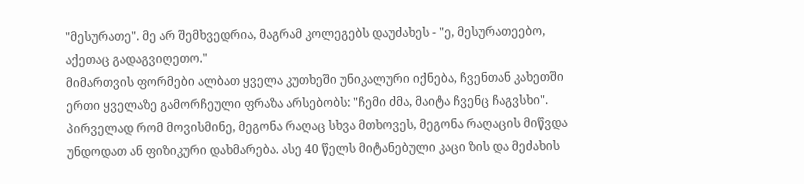"მესურათე". მე არ შემხვედრია, მაგრამ კოლეგებს დაუძახეს - "ე, მესურათეებო, აქეთაც გადაგვიღეთო."
მიმართვის ფორმები ალბათ ყველა კუთხეში უნიკალური იქნება, ჩვენთან კახეთში ერთი ყველაზე გამორჩეული ფრაზა არსებობს: "ჩემი ძმა, მაიტა ჩვენც ჩაგვსხი". პირველად რომ მოვისმინე, მეგონა რაღაც სხვა მთხოვეს, მეგონა რაღაცის მიწვდა უნდოდათ ან ფიზიკური დახმარება. ასე 40 წელს მიტანებული კაცი ზის და მეძახის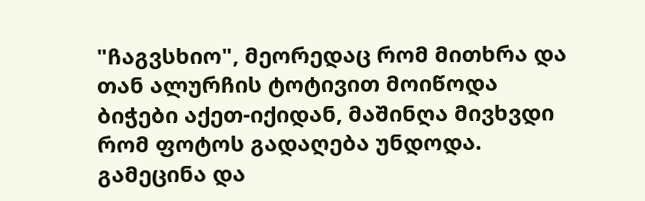"ჩაგვსხიო", მეორედაც რომ მითხრა და თან ალურჩის ტოტივით მოიწოდა ბიჭები აქეთ-იქიდან, მაშინღა მივხვდი რომ ფოტოს გადაღება უნდოდა. გამეცინა და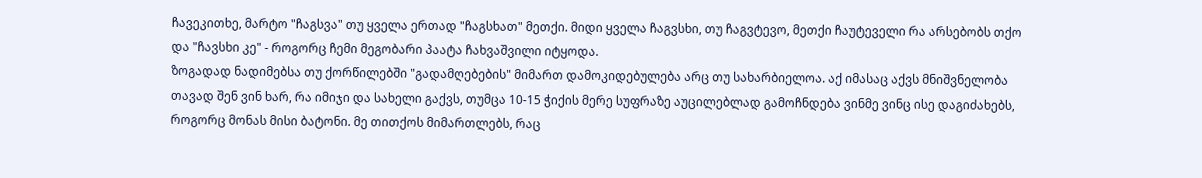ჩავეკითხე, მარტო "ჩაგსვა" თუ ყველა ერთად "ჩაგსხათ" მეთქი. მიდი ყველა ჩაგვსხი, თუ ჩაგვტევო, მეთქი ჩაუტეველი რა არსებობს თქო და "ჩავსხი კე" - როგორც ჩემი მეგობარი პაატა ჩახვაშვილი იტყოდა.
ზოგადად ნადიმებსა თუ ქორწილებში "გადამღებების" მიმართ დამოკიდებულება არც თუ სახარბიელოა. აქ იმასაც აქვს მნიშვნელობა თავად შენ ვინ ხარ, რა იმიჯი და სახელი გაქვს, თუმცა 10-15 ჭიქის მერე სუფრაზე აუცილებლად გამოჩნდება ვინმე ვინც ისე დაგიძახებს, როგორც მონას მისი ბატონი. მე თითქოს მიმართლებს, რაც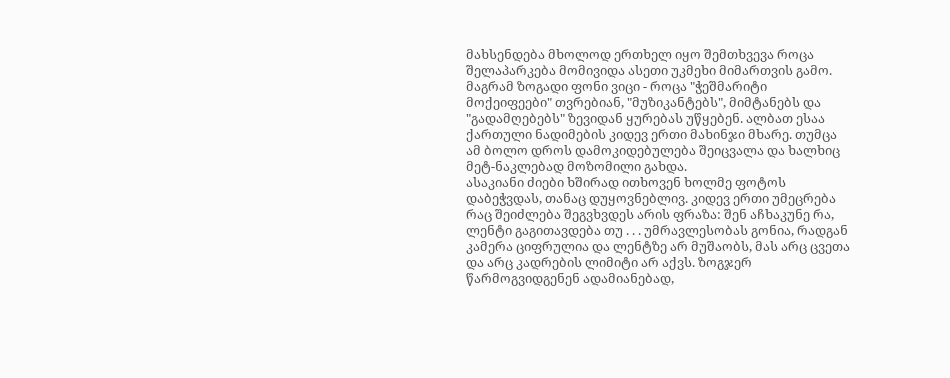მახსენდება მხოლოდ ერთხელ იყო შემთხვევა როცა შელაპარკება მომივიდა ასეთი უკმეხი მიმართვის გამო. მაგრამ ზოგადი ფონი ვიცი - როცა "ჭეშმარიტი მოქეიფეები" თვრებიან, "მუზიკანტებს", მიმტანებს და "გადამღებებს" ზევიდან ყურებას უწყებენ. ალბათ ესაა ქართული ნადიმების კიდევ ერთი მახინჯი მხარე. თუმცა ამ ბოლო დროს დამოკიდებულება შეიცვალა და ხალხიც მეტ-ნაკლებად მოზომილი გახდა.
ასაკიანი ძიები ხშირად ითხოვენ ხოლმე ფოტოს დაბეჭვდას, თანაც დუყოვნებლივ. კიდევ ერთი უმეცრება რაც შეიძლება შეგვხვდეს არის ფრაზა: შენ აჩხაკუნე რა, ლენტი გაგითავდება თუ . . . უმრავლესობას გონია, რადგან კამერა ციფრულია და ლენტზე არ მუშაობს, მას არც ცვეთა და არც კადრების ლიმიტი არ აქვს. ზოგჯერ წარმოგვიდგენენ ადამიანებად,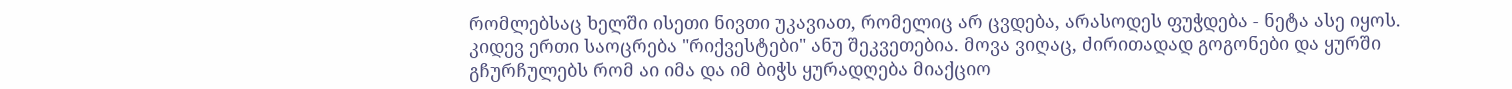რომლებსაც ხელში ისეთი ნივთი უკავიათ, რომელიც არ ცვდება, არასოდეს ფუჭდება - ნეტა ასე იყოს.
კიდევ ერთი საოცრება "რიქვესტები" ანუ შეკვეთებია. მოვა ვიღაც, ძირითადად გოგონები და ყურში გჩურჩულებს რომ აი იმა და იმ ბიჭს ყურადღება მიაქციო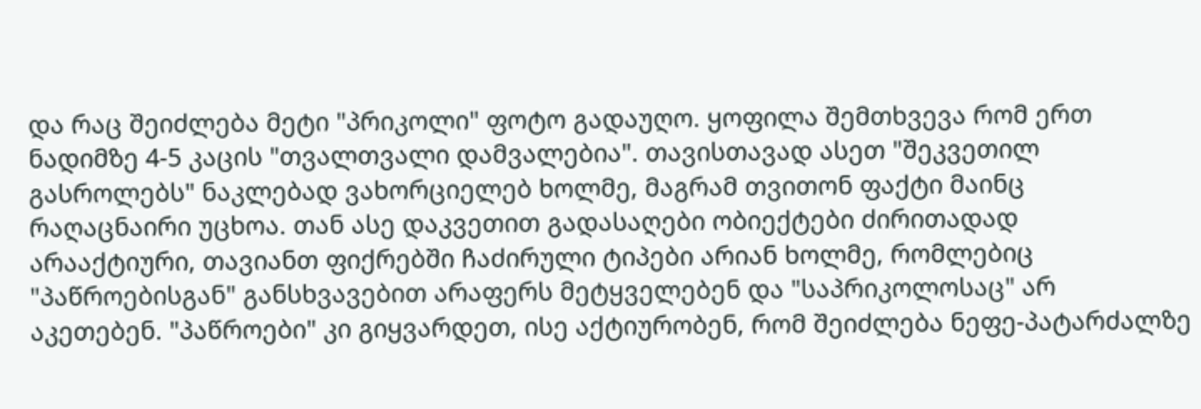და რაც შეიძლება მეტი "პრიკოლი" ფოტო გადაუღო. ყოფილა შემთხვევა რომ ერთ ნადიმზე 4-5 კაცის "თვალთვალი დამვალებია". თავისთავად ასეთ "შეკვეთილ გასროლებს" ნაკლებად ვახორციელებ ხოლმე, მაგრამ თვითონ ფაქტი მაინც რაღაცნაირი უცხოა. თან ასე დაკვეთით გადასაღები ობიექტები ძირითადად არააქტიური, თავიანთ ფიქრებში ჩაძირული ტიპები არიან ხოლმე, რომლებიც "პაწროებისგან" განსხვავებით არაფერს მეტყველებენ და "საპრიკოლოსაც" არ აკეთებენ. "პაწროები" კი გიყვარდეთ, ისე აქტიურობენ, რომ შეიძლება ნეფე-პატარძალზე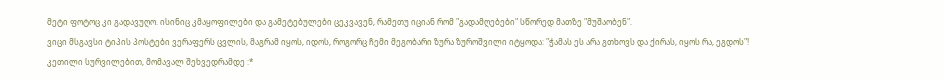მეტი ფოტოც კი გადავუღო. ისინიც კმაყოფილები და გამეტებულები ცეკვავენ, რამეთუ იციან რომ "გადამღებები" სწორედ მათზე "მუშაობენ".
ვიცი მსგავსი ტიპის პოსტები ვერაფერს ცვლის, მაგრამ იყოს, იდოს, როგორც ჩემი მეგობარი ზურა ზუროშვილი იტყოდა: "ჭამას ეს არა გთხოვს და ქირას, იყოს რა, ეგდოს"!
კეთილი სურვილებით, მომავალ შეხვედრამდე :*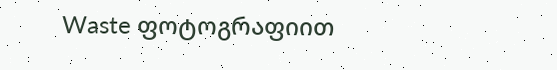Waste ფოტოგრაფიით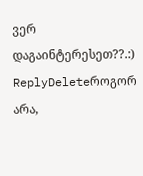ვერ დაგაინტერესეთ??.:)
ReplyDeleteროგორ არა,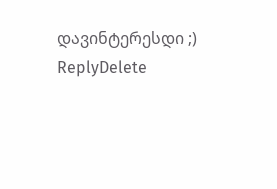დავინტერესდი ;)
ReplyDelete